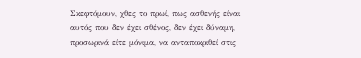Σκεφτόμουν, χθες το πρωί, πως ασθενής είναι αυτός που δεν έχει σθένος, δεν έχει δύναμη, προσωρινά είτε μόνιμα, να ανταποκριθεί στις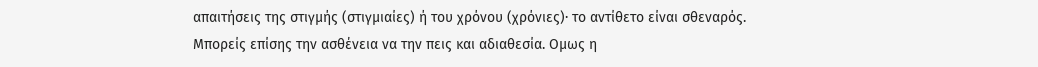απαιτήσεις της στιγμής (στιγμιαίες) ή του χρόνου (χρόνιες)∙ το αντίθετο είναι σθεναρός.
Μπορείς επίσης την ασθένεια να την πεις και αδιαθεσία. Ομως η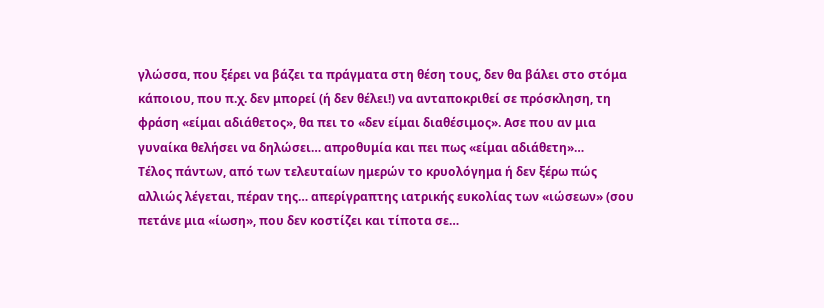γλώσσα, που ξέρει να βάζει τα πράγματα στη θέση τους, δεν θα βάλει στο στόμα κάποιου, που π.χ. δεν μπορεί (ή δεν θέλει!) να ανταποκριθεί σε πρόσκληση, τη φράση «είμαι αδιάθετος», θα πει το «δεν είμαι διαθέσιμος». Ασε που αν μια γυναίκα θελήσει να δηλώσει… απροθυμία και πει πως «είμαι αδιάθετη»…
Τέλος πάντων, από των τελευταίων ημερών το κρυολόγημα ή δεν ξέρω πώς αλλιώς λέγεται, πέραν της… απερίγραπτης ιατρικής ευκολίας των «ιώσεων» (σου πετάνε μια «ίωση», που δεν κοστίζει και τίποτα σε…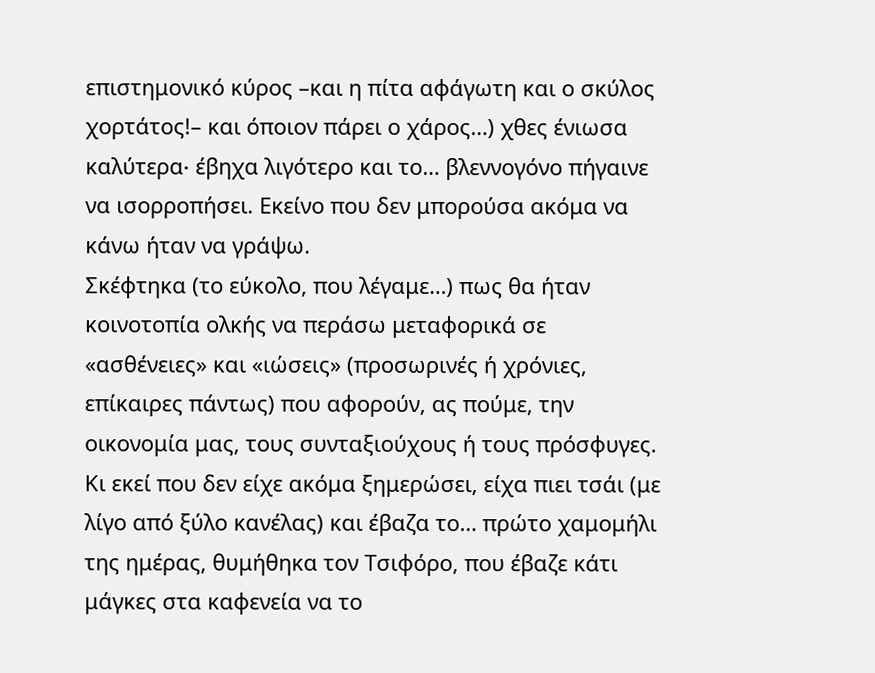επιστημονικό κύρος –και η πίτα αφάγωτη και ο σκύλος χορτάτος!– και όποιον πάρει ο χάρος…) χθες ένιωσα καλύτερα∙ έβηχα λιγότερο και το… βλεννογόνο πήγαινε να ισορροπήσει. Εκείνο που δεν μπορούσα ακόμα να κάνω ήταν να γράψω.
Σκέφτηκα (το εύκολο, που λέγαμε…) πως θα ήταν κοινοτοπία ολκής να περάσω μεταφορικά σε «ασθένειες» και «ιώσεις» (προσωρινές ή χρόνιες, επίκαιρες πάντως) που αφορούν, ας πούμε, την οικονομία μας, τους συνταξιούχους ή τους πρόσφυγες.
Κι εκεί που δεν είχε ακόμα ξημερώσει, είχα πιει τσάι (με λίγο από ξύλο κανέλας) και έβαζα το… πρώτο χαμομήλι της ημέρας, θυμήθηκα τον Τσιφόρο, που έβαζε κάτι μάγκες στα καφενεία να το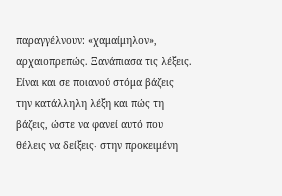παραγγέλνουν: «χαμαίμηλον», αρχαιοπρεπώς. Ξανάπιασα τις λέξεις.
Είναι και σε ποιανού στόμα βάζεις την κατάλληλη λέξη και πώς τη βάζεις, ώστε να φανεί αυτό που θέλεις να δείξεις∙ στην προκειμένη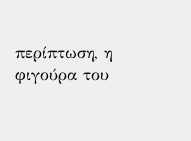περίπτωση, η φιγούρα του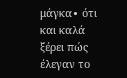μάγκα∙ ότι και καλά ξέρει πώς έλεγαν το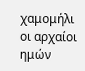χαμομήλι οι αρχαίοι ημών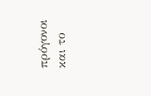πρόγονοι και το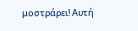μοστράρει! Αυτή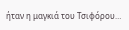ήταν η μαγκιά του Τσιφόρου…